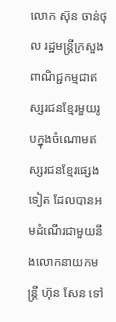លោក ស៊ុន ចាន់ថុល រដ្ឋមន្ត្រីក្រសួងពាណិជ្ជកម្មជាឥស្សរជនខ្មែរមួយរូបក្នុងចំណោមឥស្សរជនខ្មែរផ្សេងទៀត ដែលបានអមដំណើរជាមួយនឹងលោកនាយកមន្ត្រី ហ៊ុន សែន ទៅ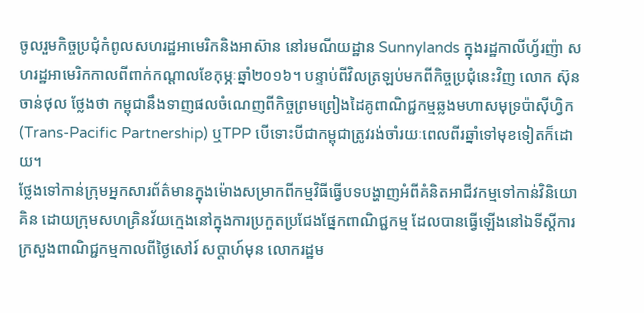ចូលរួមកិច្ចប្រជុំកំពូលសហរដ្ឋអាមេរិកនិងអាស៊ាន នៅរមណីយដ្ឋាន Sunnylands ក្នុងរដ្ឋកាលីហ្វ័រញ៉ា សហរដ្ឋអាមេរិកកាលពីពាក់កណ្តាលខែកុម្ភៈឆ្នាំ២០១៦។ បន្ទាប់ពីវិលត្រឡប់មកពីកិច្ចប្រជុំនេះវិញ លោក ស៊ុន ចាន់ថុល ថ្លែងថា កម្ពុជានឹងទាញផលចំណេញពីកិច្ចព្រមព្រៀងដៃគូពាណិជ្ជកម្មឆ្លងមហាសមុទ្រប៉ាស៊ីហ្វិក (Trans-Pacific Partnership) ឬTPP បើទោះបីជាកម្ពុជាត្រូវរង់ចាំរយៈពេលពីរឆ្នាំទៅមុខទៀតក៏ដោយ។
ថ្លែងទៅកាន់ក្រុមអ្នកសារព័ត៌មានក្នុងម៉ោងសម្រាកពីកម្មវិធីធ្វើបទបង្ហាញអំពីគំនិតអាជីវកម្មទៅកាន់វិនិយោគិន ដោយក្រុមសហគ្រិនវ័យក្មេងនៅក្នុងការប្រកួតប្រជែងផ្នែកពាណិជ្ជកម្ម ដែលបានធ្វើឡើងនៅឯទីស្តីការក្រសួងពាណិជ្ជកម្មកាលពីថ្ងៃសៅរ៍ សប្តាហ៍មុន លោករដ្ឋម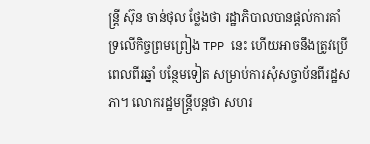ន្ត្រី ស៊ុន ចាន់ថុល ថ្លែងថា រដ្ឋាភិបាលបានផ្តល់ការគាំទ្រលើកិច្ចព្រមព្រៀង TPP នេះ ហើយអាចនឹងត្រូវប្រើពេលពីរឆ្នាំ បន្ថែមទៀត សម្រាប់ការសុំសច្ចាប័នពីរដ្ឋសភា។ លោករដ្ឋមន្ត្រីបន្តថា សហរ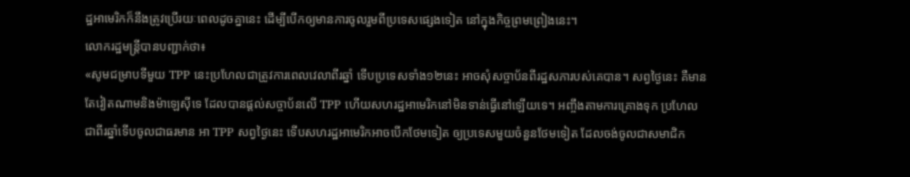ដ្ឋអាមេរិកក៏នឹងត្រូវប្រើរយៈពេលដូចគ្នានេះ ដើម្បីបើកឲ្យមានការចូលរួមពីប្រទេសផ្សេងទៀត នៅក្នុងកិច្ចព្រមព្រៀងនេះ។
លោករដ្ឋមន្ត្រីបានបញ្ជាក់ថា៖
«សូមជម្រាបទីមួយ TPP នេះប្រហែលជាត្រូវការពេលវេលាពីរឆ្នាំ ទើបប្រទេសទាំង១២នេះ អាចសុំសច្ចាប័នពីរដ្ឋសភារបស់គេបាន។ សព្វថ្ងៃនេះ គឺមានតែវៀតណាមនិងម៉ាឡេស៊ីទេ ដែលបានផ្តល់សច្ចាប័នលើ TPP ហើយសហរដ្ឋអាមេរិកនៅមិនទាន់ធ្វើនៅឡើយទេ។ អញ្ចឹងតាមការគ្រោងទុក ប្រហែលជាពីរឆ្នាំទើបចូលជាធរមាន អា TPP សព្វថ្ងៃនេះ ទើបសហរដ្ឋអាមេរិកអាចបើកថែមទៀត ឲ្យប្រទេសមួយចំនួនថែមទៀត ដែលចង់ចូលជាសមាជិក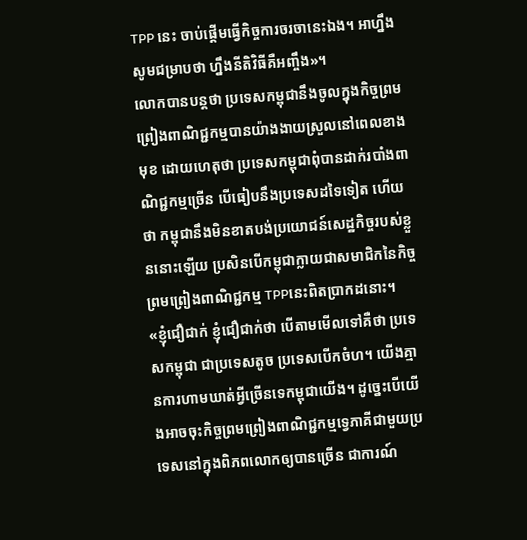TPP នេះ ចាប់ផ្តើមធ្វើកិច្ចការចរចានេះឯង។ អាហ្នឹងសូមជម្រាបថា ហ្នឹងនីតិវិធីគឺអញ្ចឹង»។
លោកបានបន្តថា ប្រទេសកម្ពុជានឹងចូលក្នុងកិច្ចព្រមព្រៀងពាណិជ្ជកម្មបានយ៉ាងងាយស្រួលនៅពេលខាងមុខ ដោយហេតុថា ប្រទេសកម្ពុជាពុំបានដាក់របាំងពាណិជ្ជកម្មច្រើន បើធៀបនឹងប្រទេសដទៃទៀត ហើយថា កម្ពុជានឹងមិនខាតបង់ប្រយោជន៍សេដ្ឋកិច្ចរបស់ខ្លួននោះឡើយ ប្រសិនបើកម្ពុជាក្លាយជាសមាជិកនៃកិច្ចព្រមព្រៀងពាណិជ្ជកម្ម TPPនេះពិតប្រាកដនោះ។
«ខ្ញុំជឿជាក់ ខ្ញុំជឿជាក់ថា បើតាមមើលទៅគឺថា ប្រទេសកម្ពុជា ជាប្រទេសតូច ប្រទេសបើកចំហ។ យើងគ្មានការហាមឃាត់អ្វីច្រើនទេកម្ពុជាយើង។ ដូច្នេះបើយើងអាចចុះកិច្ចព្រមព្រៀងពាណិជ្ជកម្មទ្វេភាគីជាមួយប្រទេសនៅក្នុងពិភពលោកឲ្យបានច្រើន ជាការណ៍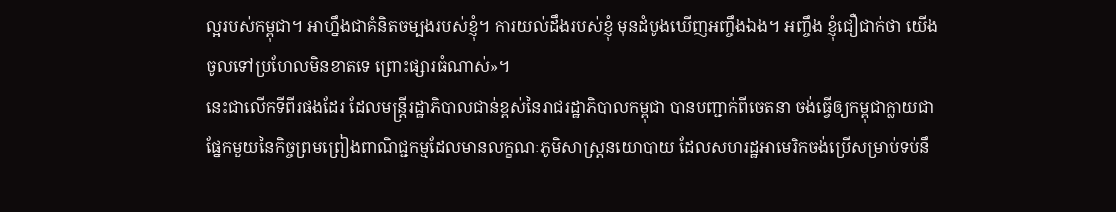ល្អរបស់កម្ពុជា។ អាហ្នឹងជាគំនិតចម្បងរបស់ខ្ញុំ។ ការយល់ដឹងរបស់ខ្ញុំ មុនដំបូងឃើញអញ្ចឹងឯង។ អញ្ចឹង ខ្ញុំជឿជាក់ថា យើងចូលទៅប្រហែលមិនខាតទេ ព្រោះផ្សារធំណាស់»។
នេះជាលើកទីពីរផងដែរ ដែលមន្ត្រីរដ្ឋាភិបាលជាន់ខ្ពស់នៃរាជរដ្ឋាភិបាលកម្ពុជា បានបញ្ជាក់ពីចេតនា ចង់ធ្វើឲ្យកម្ពុជាក្លាយជាផ្នែកមួយនៃកិច្ចព្រមព្រៀងពាណិជ្ជកម្មដែលមានលក្ខណៈភូមិសាស្ត្រនយោបាយ ដែលសហរដ្ឋអាមេរិកចង់ប្រើសម្រាប់ទប់នឹ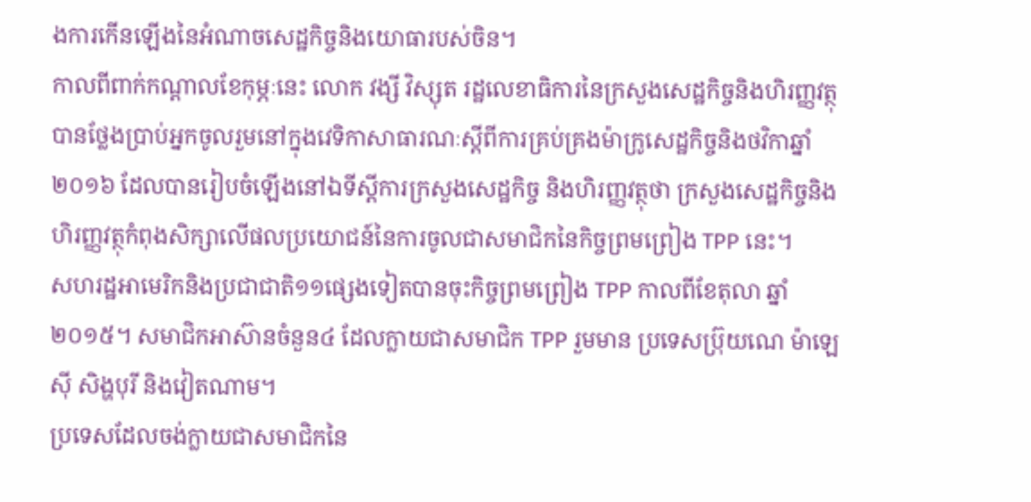ងការកើនឡើងនៃអំណាចសេដ្ឋកិច្ចនិងយោធារបស់ចិន។
កាលពីពាក់កណ្តាលខែកុម្ភៈនេះ លោក វង្សី វិស្សុត រដ្ឋលេខាធិការនៃក្រសួងសេដ្ឋកិច្ចនិងហិរញ្ញវត្ថុ បានថ្លែងប្រាប់អ្នកចូលរួមនៅក្នុងវេទិកាសាធារណៈស្តីពីការគ្រប់គ្រងម៉ាក្រូសេដ្ឋកិច្ចនិងថវិកាឆ្នាំ២០១៦ ដែលបានរៀបចំឡើងនៅឯទីស្តីការក្រសួងសេដ្ឋកិច្ច និងហិរញ្ញវត្ថុថា ក្រសួងសេដ្ឋកិច្ចនិងហិរញ្ញវត្ថុកំពុងសិក្សាលើផលប្រយោជន៍នៃការចូលជាសមាជិកនៃកិច្ចព្រមព្រៀង TPP នេះ។
សហរដ្ឋអាមេរិកនិងប្រជាជាតិ១១ផ្សេងទៀតបានចុះកិច្ចព្រមព្រៀង TPP កាលពីខែតុលា ឆ្នាំ២០១៥។ សមាជិកអាស៊ានចំនួន៤ ដែលក្លាយជាសមាជិក TPP រួមមាន ប្រទេសប្រ៊ុយណេ ម៉ាឡេស៊ី សិង្ហបុរី និងវៀតណាម។
ប្រទេសដែលចង់ក្លាយជាសមាជិកនៃ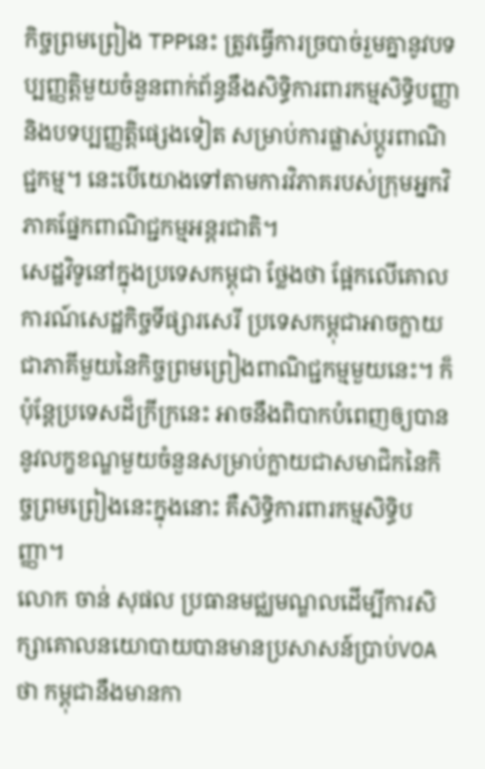កិច្ចព្រមព្រៀង TPPនេះ ត្រូវធ្វើការច្របាច់រួមគ្នានូវបទប្បញ្ញត្តិមួយចំនួនពាក់ព័ន្ធនឹងសិទ្ធិការពារកម្មសិទិ្ធបញ្ញា និងបទប្បញ្ញត្តិផ្សេងទៀត សម្រាប់ការផ្លាស់ប្តូរពាណិជ្ជកម្ម។ នេះបើយោងទៅតាមការវិភាគរបស់ក្រុមអ្នកវិភាគផ្នែកពាណិជ្ជកម្មអន្តរជាតិ។
សេដ្ឋវិទូនៅក្នុងប្រទេសកម្ពុជា ថ្លែងថា ផ្អែកលើគោលការណ៍សេដ្ឋកិច្ចទីផ្សារសេរី ប្រទេសកម្ពុជាអាចក្លាយជាភាគីមួយនៃកិច្ចព្រមព្រៀងពាណិជ្ជកម្មមួយនេះ។ ក៏ប៉ុន្តែប្រទេសដ៏ក្រីក្រនេះ អាចនឹងពិបាកបំពេញឲ្យបាននូវលក្ខខណ្ឌមួយចំនួនសម្រាប់ក្លាយជាសមាជិកនៃកិច្ចព្រមព្រៀងនេះក្នុងនោះ គឺសិទ្ធិការពារកម្មសិទ្ធិបញ្ញា។
លោក ចាន់ សុផល ប្រធានមជ្ឈមណ្ឌលដើម្បីការសិក្សាគោលនយោបាយបានមានប្រសាសន៍ប្រាប់VOA ថា កម្ពុជានឹងមានកា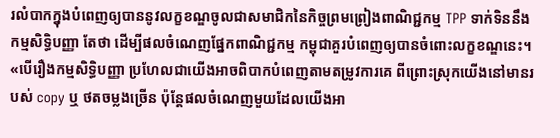រលំបាកក្នុងបំពេញឲ្យបាននូវលក្ខខណ្ឌចូលជាសមាជិកនៃកិច្ចព្រមព្រៀងពាណិជ្ជកម្ម TPP ទាក់ទិននឹងកម្មសិទ្ធិបញ្ញា តែថា ដើម្បីផលចំណេញផ្នែកពាណិជ្ជកម្ម កម្ពុជាគួរបំពេញឲ្យបានចំពោះលក្ខខណ្ឌនេះ។
«បើរឿងកម្មសិទ្ធិបញ្ញា ប្រហែលជាយើងអាចពិបាកបំពេញតាមតម្រូវការគេ ពីព្រោះស្រុកយើងនៅមានរបស់ copy ឬ ថតចម្លងច្រើន ប៉ុន្តែផលចំណេញមួយដែលយើងអា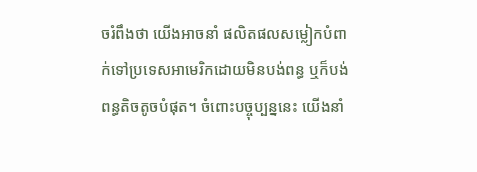ចរំពឹងថា យើងអាចនាំ ផលិតផលសម្លៀកបំពាក់ទៅប្រទេសអាមេរិកដោយមិនបង់ពន្ធ ឬក៏បង់ពន្ធតិចតូចបំផុត។ ចំពោះបច្ចុប្បន្ននេះ យើងនាំ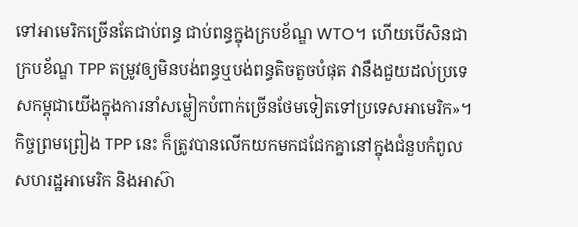ទៅអាមេរិកច្រើនតែជាប់ពន្ធ ជាប់ពន្ធក្នុងក្របខ័ណ្ឌ WTO។ ហើយបើសិនជាក្របខ័ណ្ឌ TPP តម្រូវឲ្យមិនបង់ពន្ធឬបង់ពន្ធតិចតួចបំផុត វានឹងជួយដល់ប្រទេសកម្ពុជាយើងក្នុងការនាំសម្លៀកបំពាក់ច្រើនថែមទៀតទៅប្រទេសអាមេរិក»។
កិច្ចព្រមព្រៀង TPP នេះ ក៏ត្រូវបានលើកយកមកជជែកគ្នានៅក្នុងជំនួបកំពូលសហរដ្ឋអាមេរិក និងអាស៊ា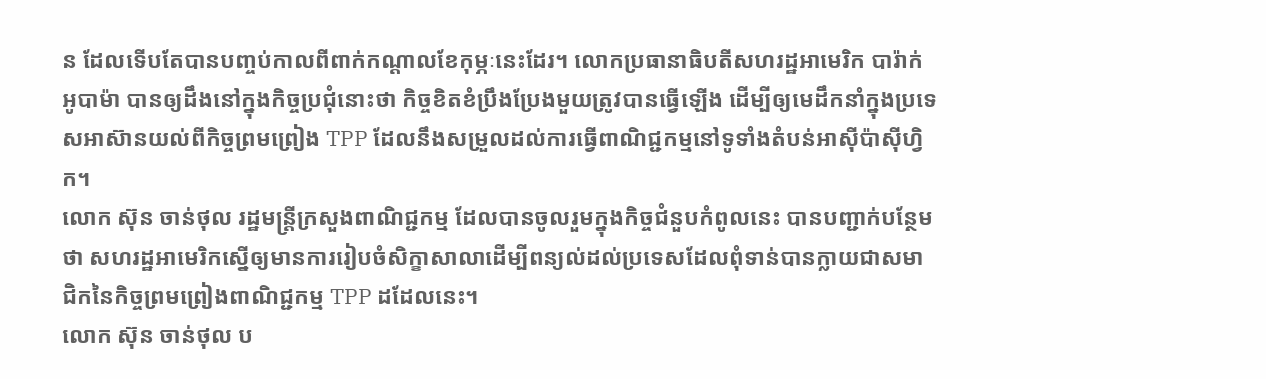ន ដែលទើបតែបានបញ្ចប់កាលពីពាក់កណ្តាលខែកុម្ភៈនេះដែរ។ លោកប្រធានាធិបតីសហរដ្ឋអាមេរិក បារ៉ាក់ អូបាម៉ា បានឲ្យដឹងនៅក្នុងកិច្ចប្រជុំនោះថា កិច្ចខិតខំប្រឹងប្រែងមួយត្រូវបានធ្វើឡើង ដើម្បីឲ្យមេដឹកនាំក្នុងប្រទេសអាស៊ានយល់ពីកិច្ចព្រមព្រៀង TPP ដែលនឹងសម្រួលដល់ការធ្វើពាណិជ្ជកម្មនៅទូទាំងតំបន់អាស៊ីប៉ាស៊ីហ្វិក។
លោក ស៊ុន ចាន់ថុល រដ្ឋមន្ត្រីក្រសួងពាណិជ្ជកម្ម ដែលបានចូលរួមក្នុងកិច្ចជំនួបកំពូលនេះ បានបញ្ជាក់បន្ថែមថា សហរដ្ឋអាមេរិកស្នើឲ្យមានការរៀបចំសិក្ខាសាលាដើម្បីពន្យល់ដល់ប្រទេសដែលពុំទាន់បានក្លាយជាសមាជិកនៃកិច្ចព្រមព្រៀងពាណិជ្ជកម្ម TPP ដដែលនេះ។
លោក ស៊ុន ចាន់ថុល ប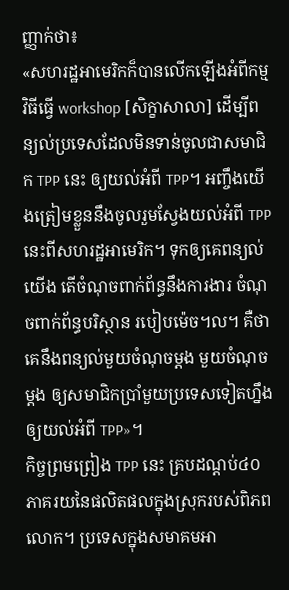ញ្ញាក់ថា៖
«សហរដ្ឋអាមេរិកក៏បានលើកឡើងអំពីកម្មវិធីធ្វើ workshop [សិក្ខាសាលា] ដើម្បីពន្យល់ប្រទេសដែលមិនទាន់ចូលជាសមាជិក TPP នេះ ឲ្យយល់អំពី TPP។ អញ្ចឹងយើងត្រៀមខ្លួននឹងចូលរួមស្វែងយល់អំពី TPP នេះពីសហរដ្ឋអាមេរិក។ ទុកឲ្យគេពន្យល់យើង តើចំណុចពាក់ព័ន្ធនឹងការងារ ចំណុចពាក់ព័ន្ធបរិស្ថាន របៀបម៉េច។ល។ គឺថា គេនឹងពន្យល់មួយចំណុចម្តង មួយចំណុចម្តង ឲ្យសមាជិកប្រាំមួយប្រទេសទៀតហ្នឹង ឲ្យយល់អំពី TPP»។
កិច្ចព្រមព្រៀង TPP នេះ គ្របដណ្តប់៤០ភាគរយនៃផលិតផលក្នុងស្រុករបស់ពិភពលោក។ ប្រទេសក្នុងសមាគមអា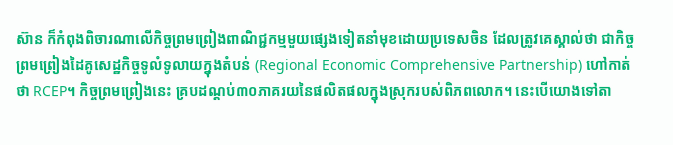ស៊ាន ក៏កំពុងពិចារណាលើកិច្ចព្រមព្រៀងពាណិជ្ជកម្មមួយផ្សេងទៀតនាំមុខដោយប្រទេសចិន ដែលត្រូវគេស្គាល់ថា ជាកិច្ចព្រមព្រៀងដៃគូសេដ្ឋកិច្ចទូលំទូលាយក្នុងតំបន់ (Regional Economic Comprehensive Partnership) ហៅកាត់ថា RCEP។ កិច្ចព្រមព្រៀងនេះ គ្របដណ្តប់៣០ភាគរយនៃផលិតផលក្នុងស្រុករបស់ពិភពលោក។ នេះបើយោងទៅតា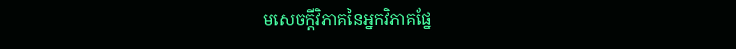មសេចក្តីវិភាគនៃអ្នកវិភាគផ្នែ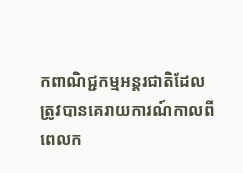កពាណិជ្ជកម្មអន្តរជាតិដែលត្រូវបានគេរាយការណ៍កាលពីពេលក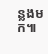ន្លងមក៕